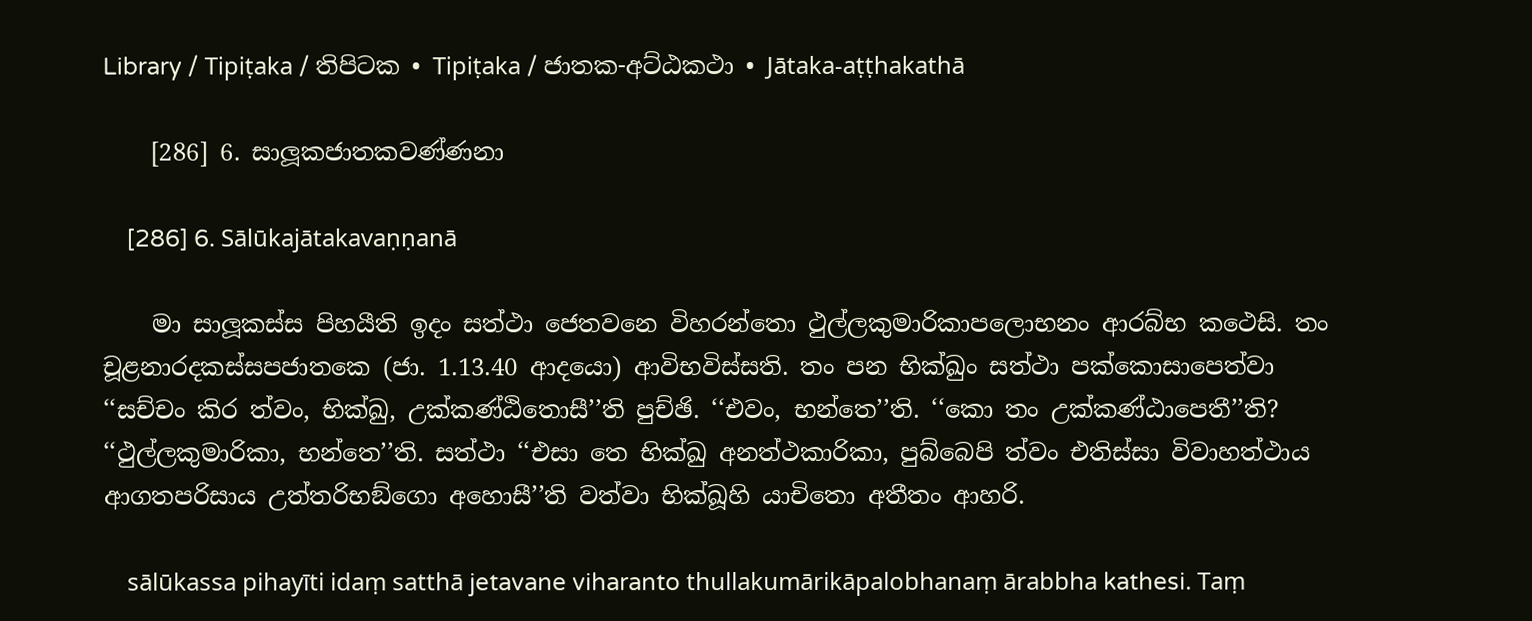Library / Tipiṭaka / තිපිටක • Tipiṭaka / ජාතක-අට්‌ඨකථා • Jātaka-aṭṭhakathā

    [286] 6. සාලූකජාතකවණ්‌ණනා

    [286] 6. Sālūkajātakavaṇṇanā

    මා සාලූකස්‌ස පිහයීති ඉදං සත්‌ථා ජෙතවනෙ විහරන්‌තො ථුල්‌ලකුමාරිකාපලොභනං ආරබ්‌භ කථෙසි. තං චූළනාරදකස්‌සපජාතකෙ (ජා. 1.13.40 ආදයො) ආවිභවිස්‌සති. තං පන භික්‌ඛුං සත්‌ථා පක්‌කොසාපෙත්‌වා ‘‘සච්‌චං කිර ත්‌වං, භික්‌ඛු, උක්‌කණ්‌ඨිතොසී’’ති පුච්‌ඡි. ‘‘එවං, භන්‌තෙ’’ති. ‘‘කො තං උක්‌කණ්‌ඨාපෙතී’’ති? ‘‘ථුල්‌ලකුමාරිකා, භන්‌තෙ’’ති. සත්‌ථා ‘‘එසා තෙ භික්‌ඛු අනත්‌ථකාරිකා, පුබ්‌බෙපි ත්‌වං එතිස්‌සා විවාහත්‌ථාය ආගතපරිසාය උත්‌තරිභඞ්‌ගො අහොසී’’ති වත්‌වා භික්‌ඛූහි යාචිතො අතීතං ආහරි.

    sālūkassa pihayīti idaṃ satthā jetavane viharanto thullakumārikāpalobhanaṃ ārabbha kathesi. Taṃ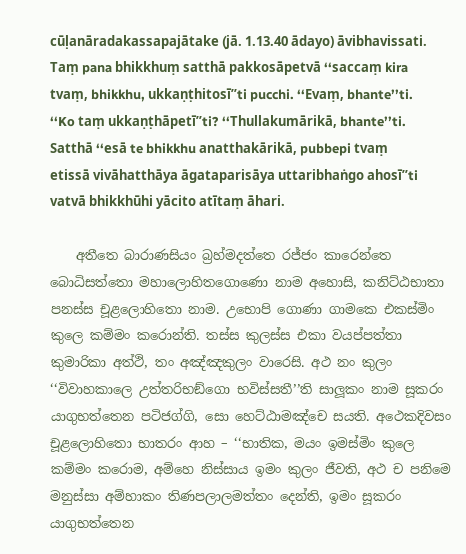cūḷanāradakassapajātake (jā. 1.13.40 ādayo) āvibhavissati. Taṃ pana bhikkhuṃ satthā pakkosāpetvā ‘‘saccaṃ kira tvaṃ, bhikkhu, ukkaṇṭhitosī’’ti pucchi. ‘‘Evaṃ, bhante’’ti. ‘‘Ko taṃ ukkaṇṭhāpetī’’ti? ‘‘Thullakumārikā, bhante’’ti. Satthā ‘‘esā te bhikkhu anatthakārikā, pubbepi tvaṃ etissā vivāhatthāya āgataparisāya uttaribhaṅgo ahosī’’ti vatvā bhikkhūhi yācito atītaṃ āhari.

    අතීතෙ බාරාණසියං බ්‍රහ්‌මදත්‌තෙ රජ්‌ජං කාරෙන්‌තෙ බොධිසත්‌තො මහාලොහිතගොණො නාම අහොසි, කනිට්‌ඨභාතා පනස්‌ස චූළලොහිතො නාම. උභොපි ගොණා ගාමකෙ එකස්‌මිං කුලෙ කම්‌මං කරොන්‌ති. තස්‌ස කුලස්‌ස එකා වයප්‌පත්‌තා කුමාරිකා අත්‌ථි, තං අඤ්‌ඤකුලං වාරෙසි. අථ නං කුලං ‘‘විවාහකාලෙ උත්‌තරිභඞ්‌ගො භවිස්‌සතී’’ති සාලූකං නාම සූකරං යාගුභත්‌තෙන පටිජග්‌ගි, සො හෙට්‌ඨාමඤ්‌චෙ සයති. අථෙකදිවසං චූළලොහිතො භාතරං ආහ – ‘‘භාතික, මයං ඉමස්‌මිං කුලෙ කම්‌මං කරොම, අම්‌හෙ නිස්‌සාය ඉමං කුලං ජීවති, අථ ච පනිමෙ මනුස්‌සා අම්‌හාකං තිණපලාලමත්‌තං දෙන්‌ති, ඉමං සූකරං යාගුභත්‌තෙන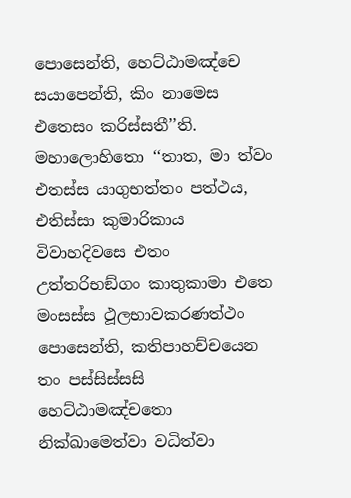පොසෙන්‌ති, හෙට්‌ඨාමඤ්‌චෙ සයාපෙන්‌ති, කිං නාමෙස එතෙසං කරිස්‌සතී’’ති. මහාලොහිතො ‘‘තාත, මා ත්‌වං එතස්‌ස යාගුභත්‌තං පත්‌ථය, එතිස්‌සා කුමාරිකාය විවාහදිවසෙ එතං උත්‌තරිභඞ්‌ගං කාතුකාමා එතෙ මංසස්‌ස ථූලභාවකරණත්‌ථං පොසෙන්‌ති, කතිපාහච්‌චයෙන තං පස්‌සිස්‌සසි හෙට්‌ඨාමඤ්‌චතො නික්‌ඛාමෙත්‌වා වධිත්‌වා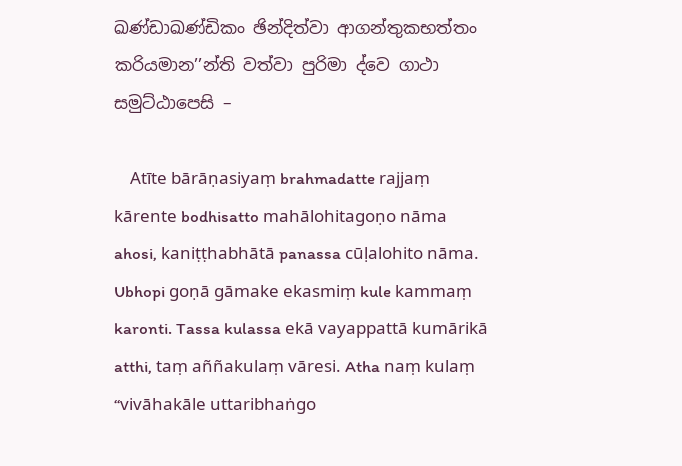ඛණ්‌ඩාඛණ්‌ඩිකං ඡින්‌දිත්‌වා ආගන්‌තුකභත්‌තං කරියමාන’’න්‌ති වත්‌වා පුරිමා ද්‌වෙ ගාථා සමුට්‌ඨාපෙසි –

    Atīte bārāṇasiyaṃ brahmadatte rajjaṃ kārente bodhisatto mahālohitagoṇo nāma ahosi, kaniṭṭhabhātā panassa cūḷalohito nāma. Ubhopi goṇā gāmake ekasmiṃ kule kammaṃ karonti. Tassa kulassa ekā vayappattā kumārikā atthi, taṃ aññakulaṃ vāresi. Atha naṃ kulaṃ ‘‘vivāhakāle uttaribhaṅgo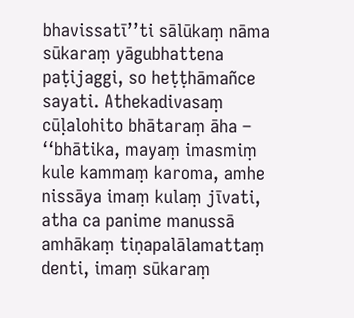bhavissatī’’ti sālūkaṃ nāma sūkaraṃ yāgubhattena paṭijaggi, so heṭṭhāmañce sayati. Athekadivasaṃ cūḷalohito bhātaraṃ āha – ‘‘bhātika, mayaṃ imasmiṃ kule kammaṃ karoma, amhe nissāya imaṃ kulaṃ jīvati, atha ca panime manussā amhākaṃ tiṇapalālamattaṃ denti, imaṃ sūkaraṃ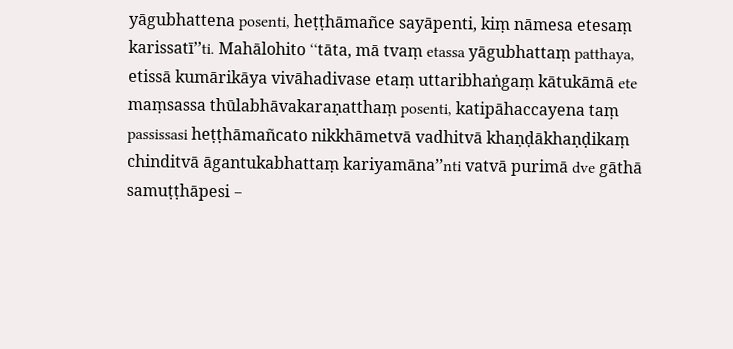yāgubhattena posenti, heṭṭhāmañce sayāpenti, kiṃ nāmesa etesaṃ karissatī’’ti. Mahālohito ‘‘tāta, mā tvaṃ etassa yāgubhattaṃ patthaya, etissā kumārikāya vivāhadivase etaṃ uttaribhaṅgaṃ kātukāmā ete maṃsassa thūlabhāvakaraṇatthaṃ posenti, katipāhaccayena taṃ passissasi heṭṭhāmañcato nikkhāmetvā vadhitvā khaṇḍākhaṇḍikaṃ chinditvā āgantukabhattaṃ kariyamāna’’nti vatvā purimā dve gāthā samuṭṭhāpesi –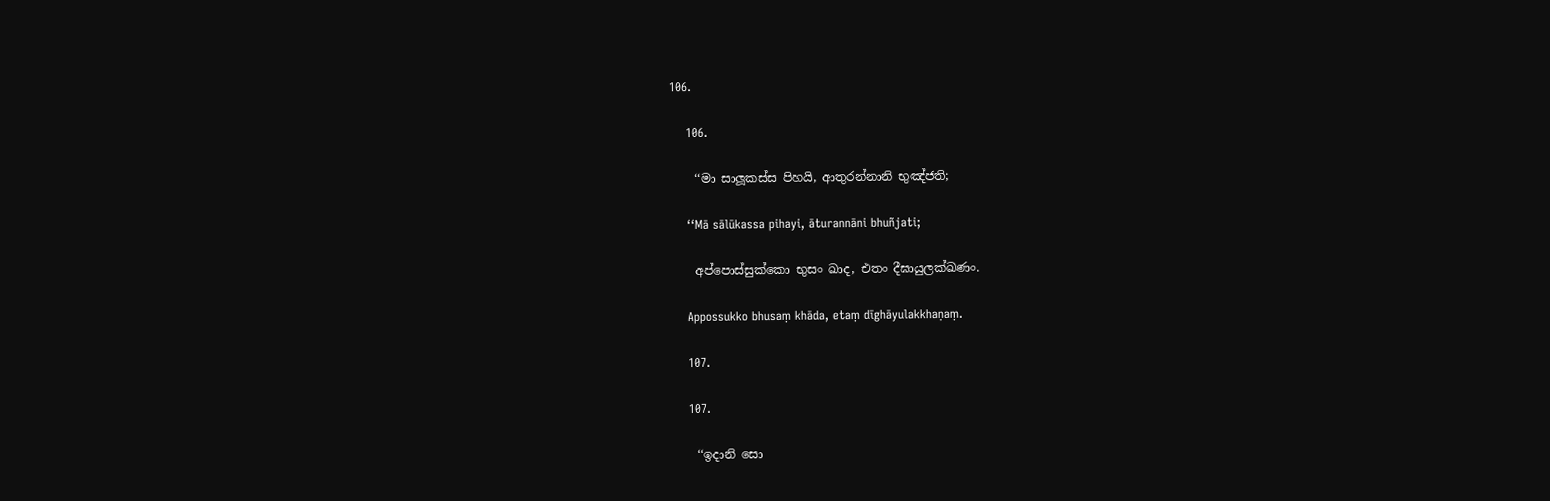106.

    106.

    ‘‘මා සාලූකස්‌ස පිහයි, ආතුරන්‌නානි භුඤ්‌ජති;

    ‘‘Mā sālūkassa pihayi, āturannāni bhuñjati;

    අප්‌පොස්‌සුක්‌කො භුසං ඛාද, එතං දීඝායුලක්‌ඛණං.

    Appossukko bhusaṃ khāda, etaṃ dīghāyulakkhaṇaṃ.

    107.

    107.

    ‘‘ඉදානි සො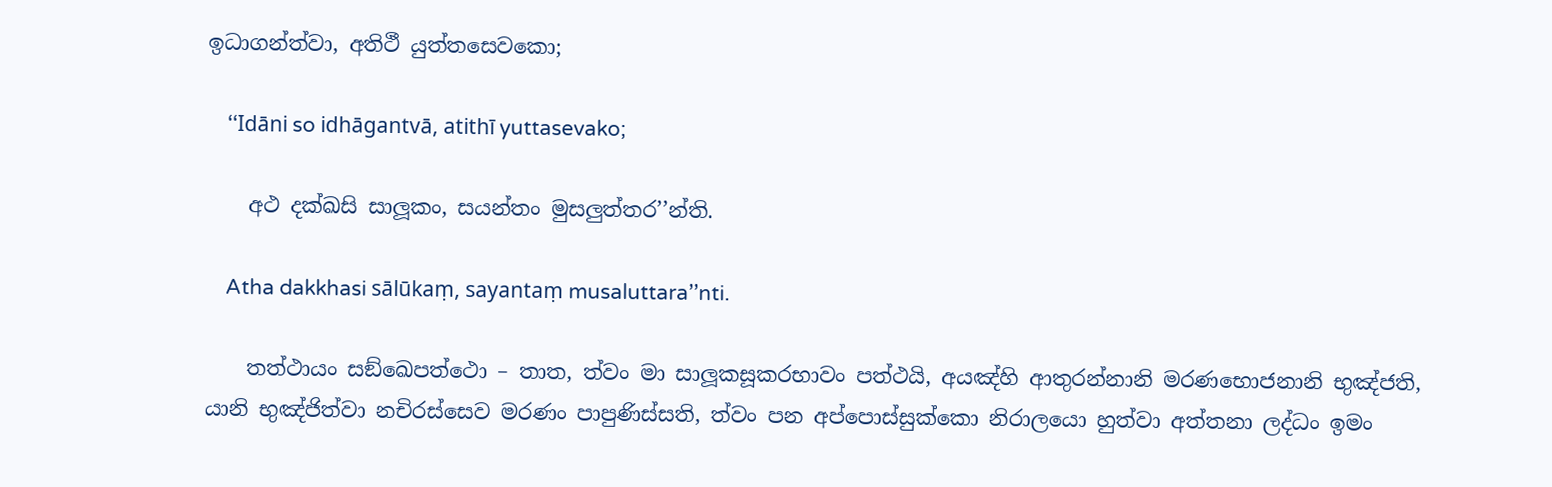ඉධාගන්‌ත්‌වා, අතිථී යුත්‌තසෙවකො;

    ‘‘Idāni so idhāgantvā, atithī yuttasevako;

    අථ දක්‌ඛසි සාලූකං, සයන්‌තං මුසලුත්‌තර’’න්‌ති.

    Atha dakkhasi sālūkaṃ, sayantaṃ musaluttara’’nti.

    තත්‌ථායං සඞ්‌ඛෙපත්‌ථො – තාත, ත්‌වං මා සාලූකසූකරභාවං පත්‌ථයි, අයඤ්‌හි ආතුරන්‌නානි මරණභොජනානි භුඤ්‌ජති, යානි භුඤ්‌ජිත්‌වා නචිරස්‌සෙව මරණං පාපුණිස්‌සති, ත්‌වං පන අප්‌පොස්‌සුක්‌කො නිරාලයො හුත්‌වා අත්‌තනා ලද්‌ධං ඉමං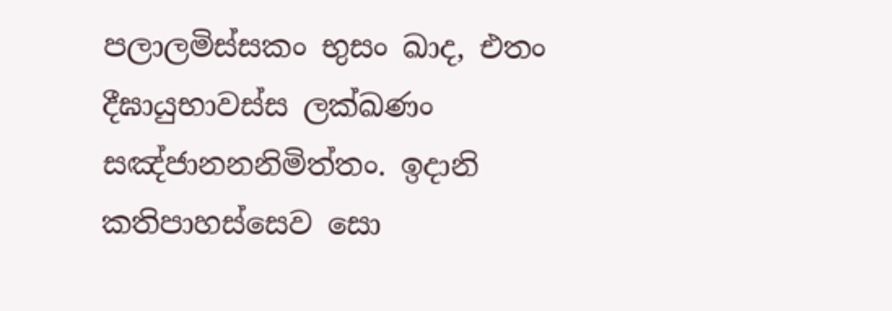පලාලමිස්‌සකං භුසං ඛාද, එතං දීඝායුභාවස්‌ස ලක්‌ඛණං සඤ්‌ජානනනිමිත්‌තං. ඉදානි කතිපාහස්‌සෙව සො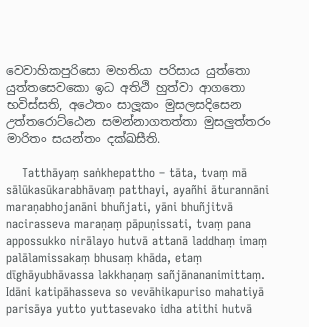වෙවාහිකපුරිසො මහතියා පරිසාය යුත්‌තො යුත්‌තසෙවකො ඉධ අතිථි හුත්‌වා ආගතො භවිස්‌සති, අථෙතං සාලූකං මුසලසදිසෙන උත්‌තරොට්‌ඨෙන සමන්‌නාගතත්‌තා මුසලුත්‌තරං මාරිතං සයන්‌තං දක්‌ඛසීති.

    Tatthāyaṃ saṅkhepattho – tāta, tvaṃ mā sālūkasūkarabhāvaṃ patthayi, ayañhi āturannāni maraṇabhojanāni bhuñjati, yāni bhuñjitvā nacirasseva maraṇaṃ pāpuṇissati, tvaṃ pana appossukko nirālayo hutvā attanā laddhaṃ imaṃ palālamissakaṃ bhusaṃ khāda, etaṃ dīghāyubhāvassa lakkhaṇaṃ sañjānananimittaṃ. Idāni katipāhasseva so vevāhikapuriso mahatiyā parisāya yutto yuttasevako idha atithi hutvā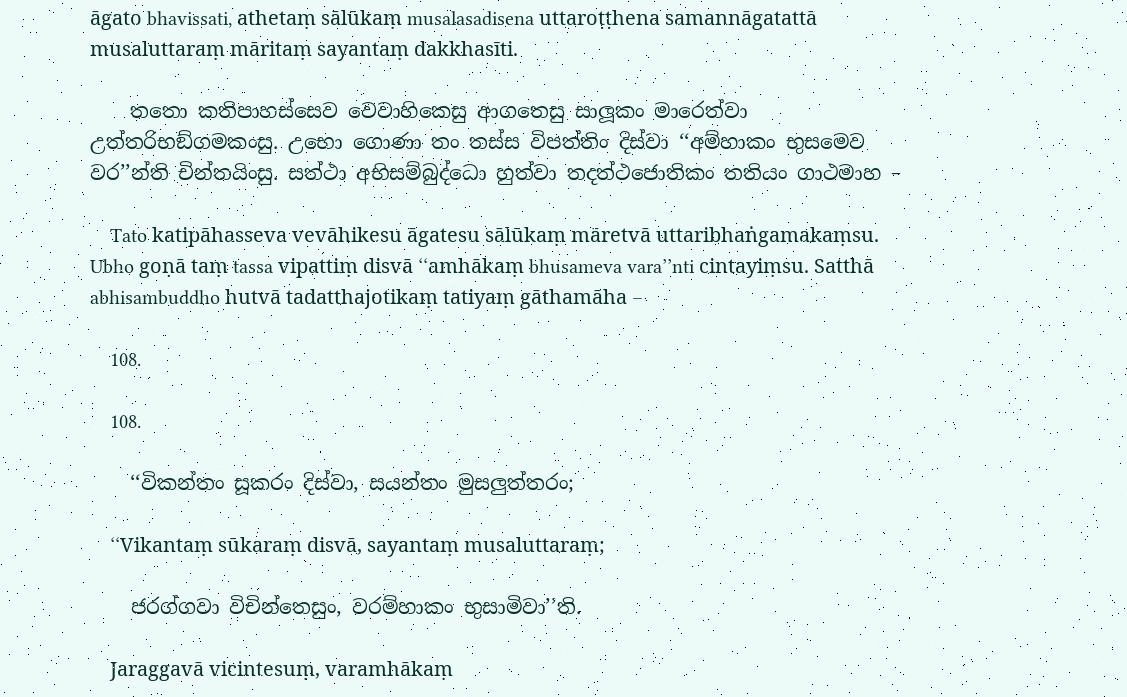āgato bhavissati, athetaṃ sālūkaṃ musalasadisena uttaroṭṭhena samannāgatattā musaluttaraṃ māritaṃ sayantaṃ dakkhasīti.

    තතො කතිපාහස්‌සෙව වෙවාහිකෙසු ආගතෙසු සාලූකං මාරෙත්‌වා උත්‌තරිභඞ්‌ගමකංසු. උභො ගොණා තං තස්‌ස විපත්‌තිං දිස්‌වා ‘‘අම්‌හාකං භුසමෙව වර’’න්‌ති චින්‌තයිංසු. සත්‌ථා අභිසම්‌බුද්‌ධො හුත්‌වා තදත්‌ථජොතිකං තතියං ගාථමාහ –

    Tato katipāhasseva vevāhikesu āgatesu sālūkaṃ māretvā uttaribhaṅgamakaṃsu. Ubho goṇā taṃ tassa vipattiṃ disvā ‘‘amhākaṃ bhusameva vara’’nti cintayiṃsu. Satthā abhisambuddho hutvā tadatthajotikaṃ tatiyaṃ gāthamāha –

    108.

    108.

    ‘‘විකන්‌තං සූකරං දිස්‌වා, සයන්‌තං මුසලුත්‌තරං;

    ‘‘Vikantaṃ sūkaraṃ disvā, sayantaṃ musaluttaraṃ;

    ජරග්‌ගවා විචින්‌තෙසුං, වරම්‌හාකං භුසාමිවා’’ති.

    Jaraggavā vicintesuṃ, varamhākaṃ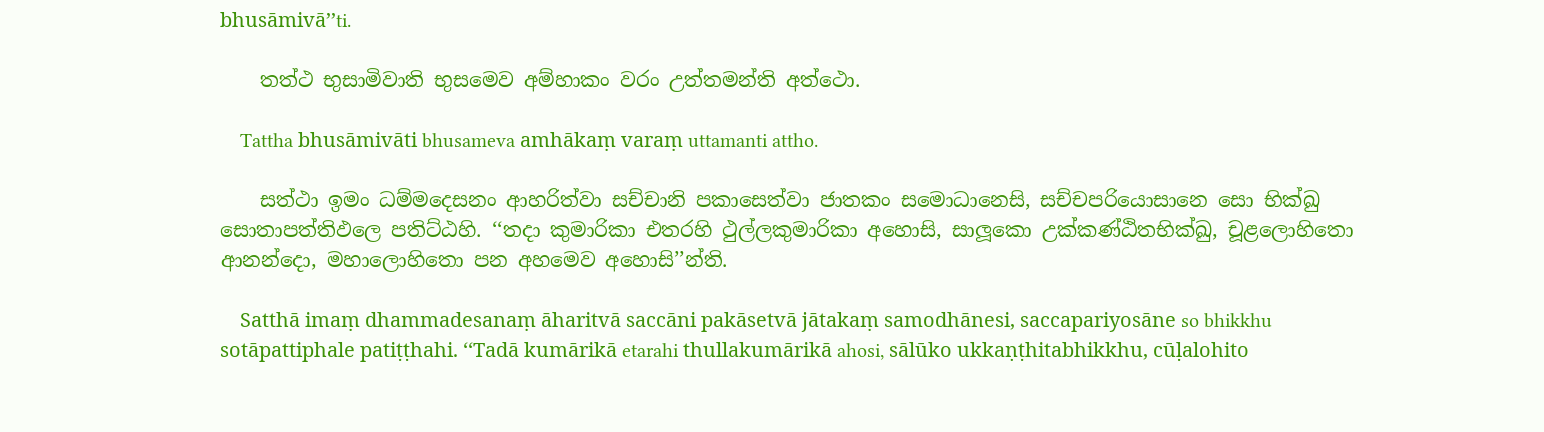bhusāmivā’’ti.

    තත්‌ථ භුසාමිවාති භුසමෙව අම්‌හාකං වරං උත්‌තමන්‌ති අත්‌ථො.

    Tattha bhusāmivāti bhusameva amhākaṃ varaṃ uttamanti attho.

    සත්‌ථා ඉමං ධම්‌මදෙසනං ආහරිත්‌වා සච්‌චානි පකාසෙත්‌වා ජාතකං සමොධානෙසි, සච්‌චපරියොසානෙ සො භික්‌ඛු සොතාපත්‌තිඵලෙ පතිට්‌ඨහි. ‘‘තදා කුමාරිකා එතරහි ථුල්‌ලකුමාරිකා අහොසි, සාලූකො උක්‌කණ්‌ඨිතභික්‌ඛු, චූළලොහිතො ආනන්‌දො, මහාලොහිතො පන අහමෙව අහොසි’’න්‌ති.

    Satthā imaṃ dhammadesanaṃ āharitvā saccāni pakāsetvā jātakaṃ samodhānesi, saccapariyosāne so bhikkhu sotāpattiphale patiṭṭhahi. ‘‘Tadā kumārikā etarahi thullakumārikā ahosi, sālūko ukkaṇṭhitabhikkhu, cūḷalohito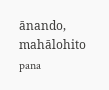ānando, mahālohito pana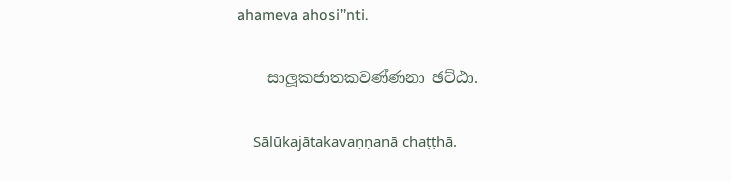ahameva ahosi’’nti.

    සාලූකජාතකවණ්‌ණනා ඡට්‌ඨා.

    Sālūkajātakavaṇṇanā chaṭṭhā.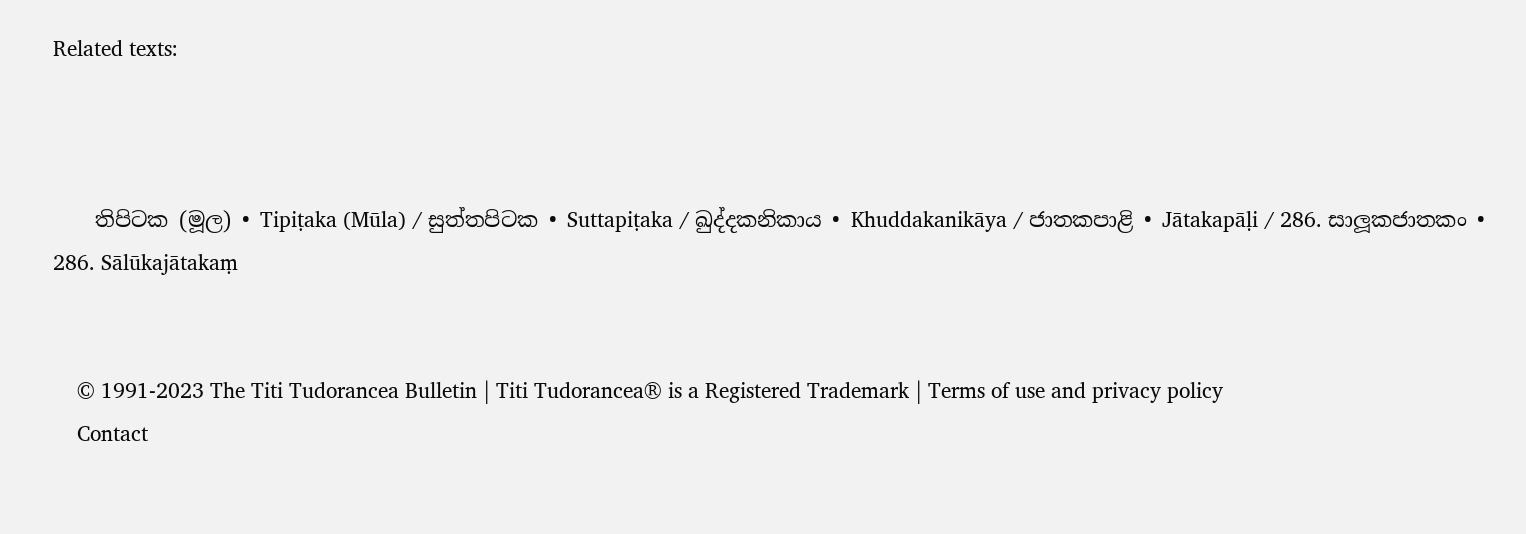Related texts:



    තිපිටක (මූල) • Tipiṭaka (Mūla) / සුත්‌තපිටක • Suttapiṭaka / ඛුද්‌දකනිකාය • Khuddakanikāya / ජාතකපාළි • Jātakapāḷi / 286. සාලූකජාතකං • 286. Sālūkajātakaṃ


    © 1991-2023 The Titi Tudorancea Bulletin | Titi Tudorancea® is a Registered Trademark | Terms of use and privacy policy
    Contact